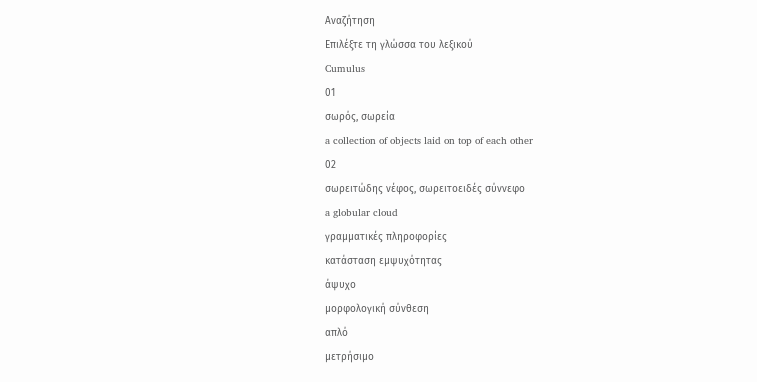Αναζήτηση
Επιλέξτε τη γλώσσα του λεξικού
Cumulus
01
σωρός, σωρεία
a collection of objects laid on top of each other
02
σωρειτώδης νέφος, σωρειτοειδές σύννεφο
a globular cloud
γραμματικές πληροφορίες
κατάσταση εμψυχότητας
άψυχο
μορφολογική σύνθεση
απλό
μετρήσιμο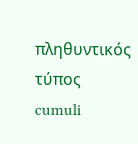πληθυντικός τύπος
cumuli